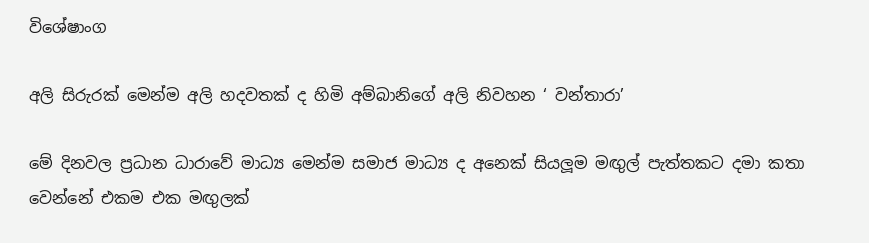විශේෂාංග

අලි සිරුරක් මෙන්ම අලි හදවතක් ද හිමි අම්බානිගේ අලි නිවහන ‘ වන්තාරා’

මේ දිනවල ප්‍රධාන ධාරාවේ මාධ්‍ය මෙන්ම සමාජ මාධ්‍ය ද අනෙක් සියලූම මඟුල් පැත්තකට දමා කතා වෙන්නේ එකම එක මඟුලක්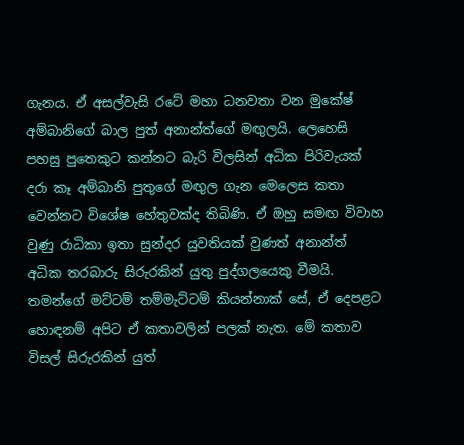ගැනය. ඒ අසල්වැසි රටේ මහා ධනවතා වන මුකේෂ් අම්බානිගේ බාල පුත් අනාන්ත්ගේ මඟුලයි. ලෙහෙසි පහසු පුතෙකුට කන්නට බැරි විලසින් අධික පිරිවැයක් දරා කෑ අම්බානි පුතුගේ මඟුල ගැන මෙලෙස කතා වෙන්නට විශේෂ හේතුවක්ද තිබිණි. ඒ ඔහු සමඟ විවාහ වුණු රාධිකා ඉතා සුන්දර යුවතියක් වුණත් අනාන්ත් අධික තරබාරු සිරුරකින් යුතු පුද්ගලයෙකු වීමයි. තමන්ගේ මට්ටම් තම්මැට්ටම් කියන්නාක් සේ, ඒ දෙපළට හොඳනම් අපිට ඒ කතාවලින් පලක් නැත. මේ කතාව විසල් සිරුරකින් යුත්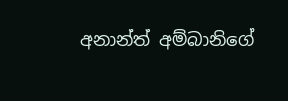අනාන්ත් අම්බානිගේ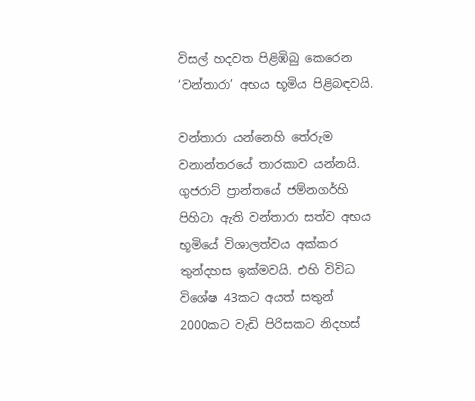විසල් හදවත පිළිඹිබු කෙරෙන ‘වන්තාරා’ අභය භූමිය පිළිබඳවයි.

වන්තාරා යන්නෙහි තේරුම වනාන්තරයේ තාරකාව යන්නයි. ගුජරාට් ප්‍රාන්තයේ ජම්නගර්හි පිහිටා ඇති වන්තාරා සත්ව අභය භූමියේ විශාලත්වය අක්කර තුන්දහස ඉක්‌මවයි. එහි විවිධ විශේෂ 43කට අයත් සතුන් 2000කට වැඩි පිරිසකට නිදහස්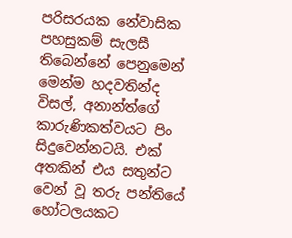පරිසරයක නේවාසික පහසුකම් සැලසී තිබෙන්නේ පෙනුමෙන් මෙන්ම හදවතින්ද විසල්, අනාන්ත්ගේ කාරුණිකත්වයට පිං සිදුවෙන්නටයි. එක් අතකින් එය සතුන්ට වෙන් වූ තරු පන්තියේ හෝටලයකට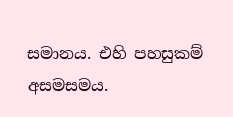සමානය. එහි පහසුකම් අසමසමය.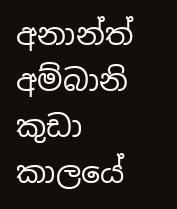අනාන්ත් අම්බානි කුඩා කාලයේ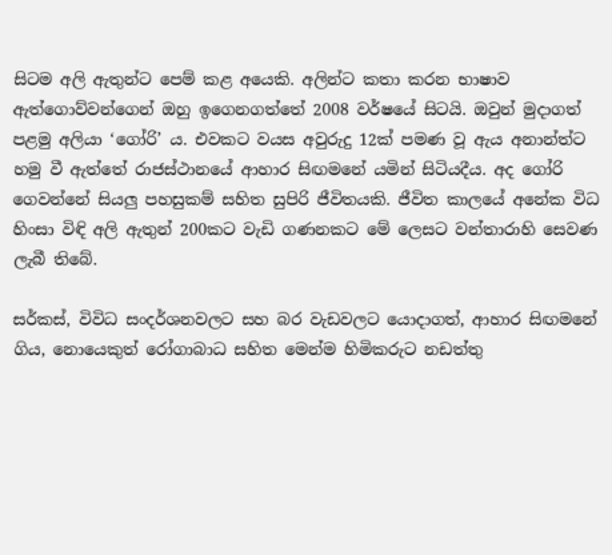සිටම අලි ඇතුන්ට පෙම් කළ අයෙකි. අලින්ට කතා කරන භාෂාව ඇත්ගොව්වන්ගෙන් ඔහු ඉගෙනගත්තේ 2008 වර්ෂයේ සිටයි. ඔවුන් මුදාගත් පළමු අලියා ‘ගෝරි’ ය. එවකට වයස අවුරුදු 12ක් පමණ වූ ඇය අනාන්ත්ට හමු වී ඇත්තේ රාජස්ථානයේ ආහාර සිඟමනේ යමින් සිටියදීය. අද ගෝරි ගෙවන්නේ සියලු පහසුකම් සහිත සුපිරි ජීවිතයකි. ජීවිත කාලයේ අනේක විධ හිංසා විඳි අලි ඇතුන් 200කට වැඩි ගණනකට මේ ලෙසට වන්තාරාහි සෙවණ ලැබී තිබේ.

සර්කස්, විවිධ සංදර්ශනවලට සහ බර වැඩවලට යොදාගත්, ආහාර සිඟමනේ ගිය, නොයෙකුත් රෝගාබාධ සහිත මෙන්ම හිමිකරුට නඩත්තු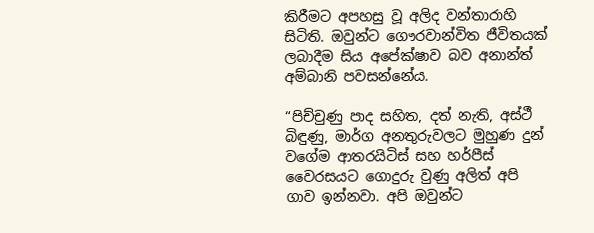කිරීමට අපහසු වූ අලිද වන්තාරාහි සිටිති. ඔවුන්ට ගෞරවාන්විත ජීවිතයක් ලබාදීම සිය අපේක්ෂාව බව අනාන්ත් අම්බානි පවසන්නේය.

“පිච්චුණු පාද සහිත, දත් නැති, අස්ථී බිඳුණු, මාර්ග අනතුරුවලට මුහුණ දුන් වගේම ආතරයිටිස් සහ හර්පීස් වෛරසයට ගොදුරු වුණු අලිත් අපි ගාව ඉන්නවා. අපි ඔවුන්ට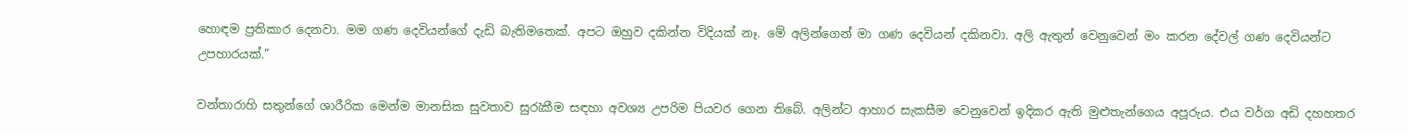හොඳම ප්‍රතිකාර දෙනවා. මම ගණ දෙවියන්ගේ දැඩි බැතිමතෙක්. අපට ඔහුව දකින්න විදියක් නෑ. මේ අලින්ගෙන් මා ගණ දෙවියන් දකිනවා. අලි ඇතුන් වෙනුවෙන් මං කරන දේවල් ගණ දෙවියන්ට උපහාරයක්.”

වන්තාරාහි සතුන්ගේ ශාරීරික මෙන්ම මානසික සුවතාව සුරැකීම සඳහා අවශ්‍ය උපරිම පියවර ගෙන තිබේ. අලින්ට ආහාර සැකසීම වෙනුවෙන් ඉදිකර ඇති මුළුතැන්ගෙය අපූරුය. එය වර්ග අඩි දහහතර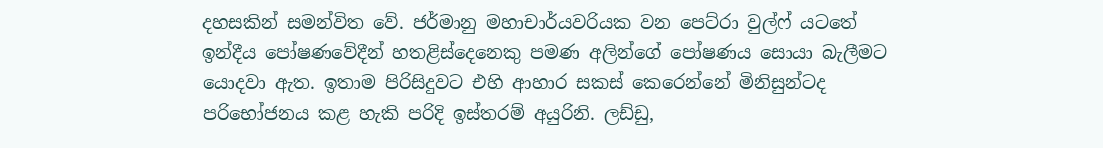දහසකින් සමන්විත වේ. ජර්මානු මහාචාර්යවරියක වන පෙට්රා වුල්ෆ් යටතේ ඉන්දීය පෝෂණවේදීන් හතළිස්දෙනෙකු පමණ අලින්ගේ පෝෂණය සොයා බැලීමට යොදවා ඇත. ඉතාම පිරිසිදුවට එහි ආහාර සකස් කෙරෙන්නේ මිනිසුන්ටද පරිභෝජනය කළ හැකි පරිදි ඉස්තරම් අයුරිනි. ලඩ්ඩු,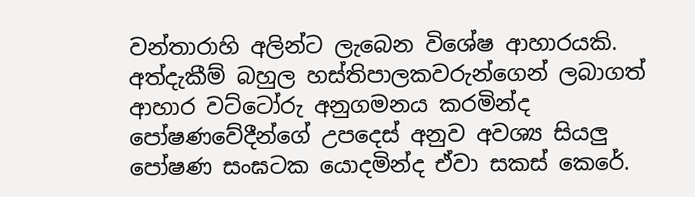වන්තාරාහි අලින්ට ලැබෙන විශේෂ ආහාරයකි. අත්දැකීම් බහුල හස්තිපාලකවරුන්ගෙන් ලබාගත් ආහාර වට්ටෝරු අනුගමනය කරමින්ද පෝෂණවේදීන්ගේ උපදෙස් අනුව අවශ්‍ය සියලු පෝෂණ සංඝටක යොදමින්ද ඒවා සකස් කෙරේ.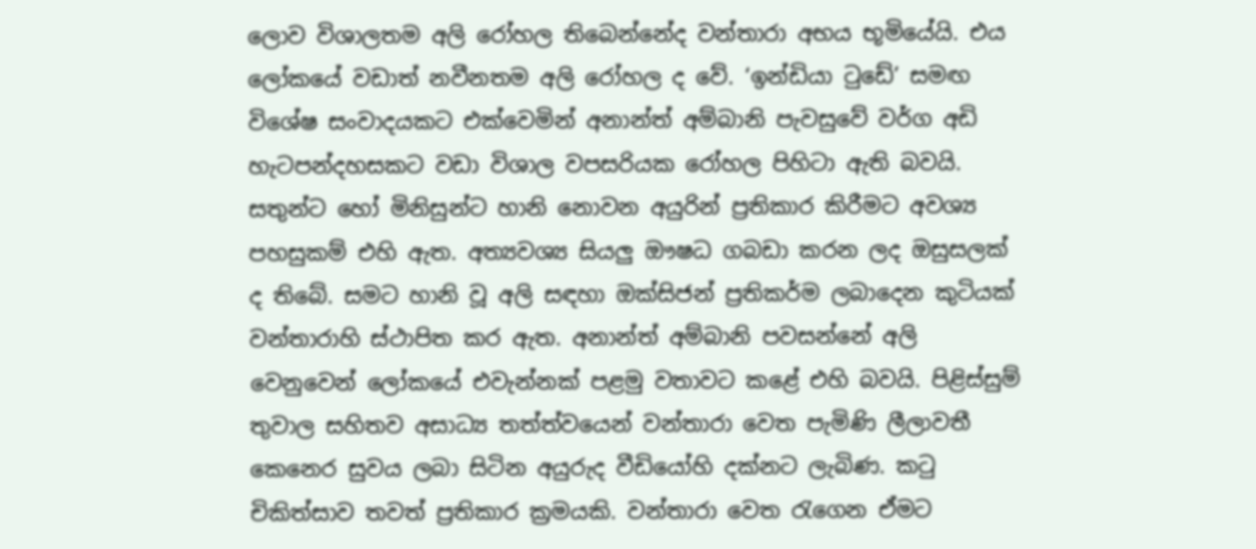ලොව විශාලතම අලි රෝහල තිබෙන්නේද වන්තාරා අභය භූමියේයි. එය ලෝකයේ වඩාත් නවීනතම අලි රෝහල ද වේ. ‘ඉන්ඩියා ටුඩේ’ සමඟ විශේෂ සංවාදයකට එක්වෙමින් අනාන්ත් අම්බානි පැවසුවේ වර්ග අඩි හැටපන්දහසකට වඩා විශාල වපසරියක රෝහල පිහිටා ඇති බවයි. සතුන්ට හෝ මිනිසුන්ට හානි නොවන අයුරින් ප්‍රතිකාර කිරීමට අවශ්‍ය පහසුකම් එහි ඇත. අත්‍යවශ්‍ය සියලු ඖෂධ ගබඩා කරන ලද ඔසුසලක් ද තිබේ. සමට හානි වූ අලි සඳහා ඔක්සිජන් ප්‍රතිකර්ම ලබාදෙන කුටියක් වන්තාරාහි ස්ථාපිත කර ඇත. අනාන්ත් අම්බානි පවසන්නේ අලි වෙනුවෙන් ලෝකයේ එවැන්නක් පළමු වතාවට කළේ එහි බවයි. පිළිස්සුම් තුවාල සහිතව අසාධ්‍ය තත්ත්වයෙන් වන්තාරා වෙත පැමිණි ලීලාවතී කෙනෙර සුවය ලබා සිටින අයුරුද වීඩියෝහි දක්නට ලැබිණ. කටු චිකිත්සාව තවත් ප්‍රතිකාර ක්‍රමයකි. වන්තාරා වෙත රැගෙන ඒමට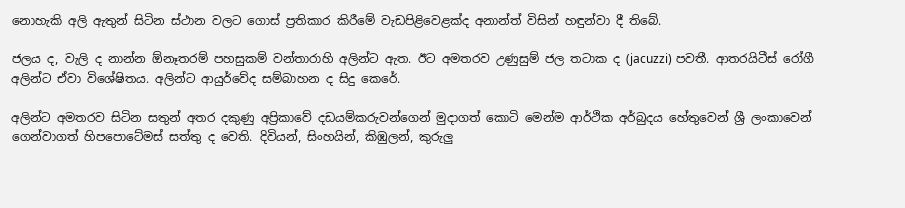නොහැකි අලි ඇතුන් සිටින ස්ථාන වලට ගොස් ප්‍රතිකාර කිරීමේ වැඩපිළිවෙළක්ද අනාන්ත් විසින් හඳුන්වා දී තිබේ.

ජලය ද, වැලි ද නාන්න ඕනෑතරම් පහසුකම් වන්තාරාහි අලින්ට ඇත. ඊට අමතරව උණුසුම් ජල තටාක ද (jacuzzi) පවතී. ආතරයිටීස් රෝගී අලින්ට ඒවා විශේෂිතය. අලින්ට ආයුර්වේද සම්බාහන ද සිදු කෙරේ.

අලින්ට අමතරව සිටින සතුන් අතර දකුණු අප්‍රිකාවේ දඩයම්කරුවන්ගෙන් මුදාගත් කොටි මෙන්ම ආර්ථික අර්බුදය හේතුවෙන් ශ්‍රී ලංකාවෙන් ගෙන්වාගත් හිපපොටේමස් සත්තු ද වෙති. දිවියන්, සිංහයින්, කිඹුලන්, කුරුලු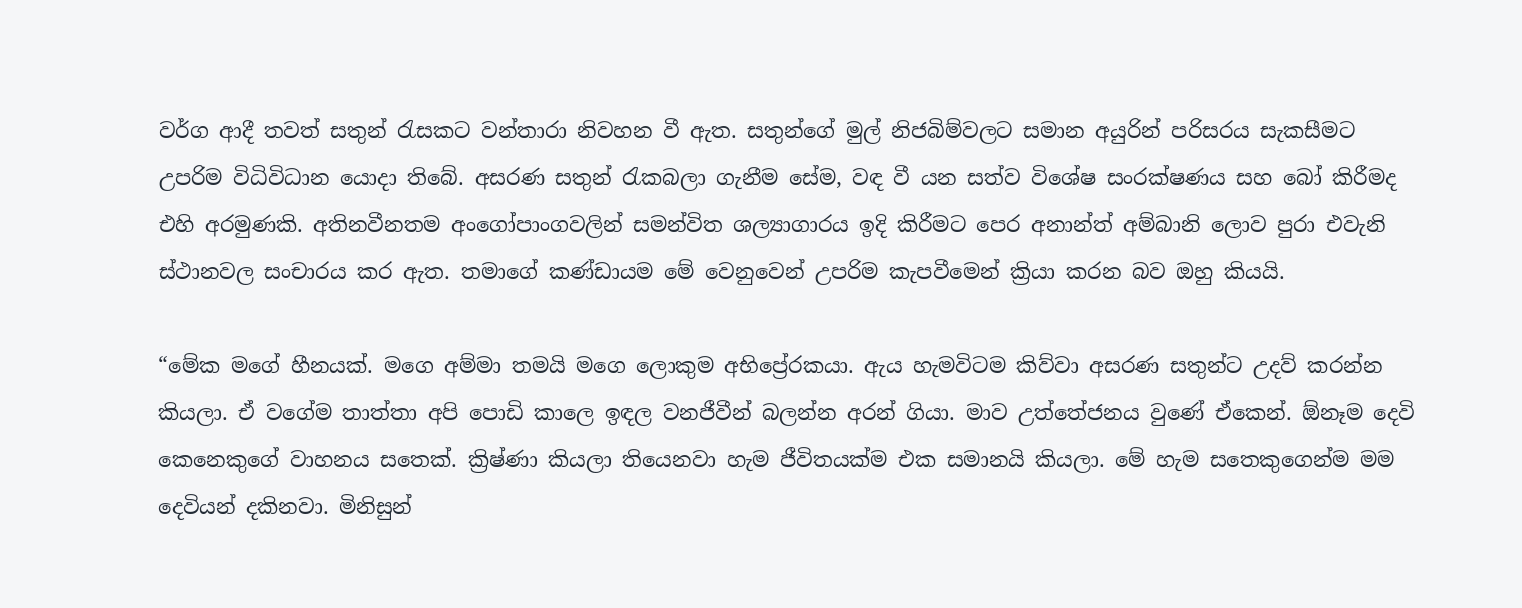වර්ග ආදී තවත් සතුන් රැසකට වන්තාරා නිවහන වී ඇත. සතුන්ගේ මුල් නිජබිම්වලට සමාන අයුරින් පරිසරය සැකසීමට උපරිම විධිවිධාන යොදා තිබේ. අසරණ සතුන් රැකබලා ගැනීම සේම, වඳ වී යන සත්ව විශේෂ සංරක්ෂණය සහ බෝ කිරීමද එහි අරමුණකි. අතිනවීනතම අංගෝපාංගවලින් සමන්විත ශල්‍යාගාරය ඉදි කිරීමට පෙර අනාන්ත් අම්බානි ලොව පුරා එවැනි ස්ථානවල සංචාරය කර ඇත. තමාගේ කණ්ඩායම මේ වෙනුවෙන් උපරිම කැපවීමෙන් ක්‍රියා කරන බව ඔහු කියයි.

“මේක මගේ හීනයක්. මගෙ අම්මා තමයි මගෙ ලොකුම අභිප්‍රේරකයා. ඇය හැමවිටම කිව්වා අසරණ සතුන්ට උදව් කරන්න කියලා. ඒ වගේම තාත්තා අපි පොඩි කාලෙ ඉඳල වනජීවීන් බලන්න අරන් ගියා. මාව උත්තේජනය වුණේ ඒකෙන්. ඕනෑම දෙවි කෙනෙකුගේ වාහනය සතෙක්. ක්‍රිෂ්ණා කියලා තියෙනවා හැම ජීවිතයක්ම එක සමානයි කියලා. මේ හැම සතෙකුගෙන්ම මම දෙවියන් දකිනවා. මිනිසුන්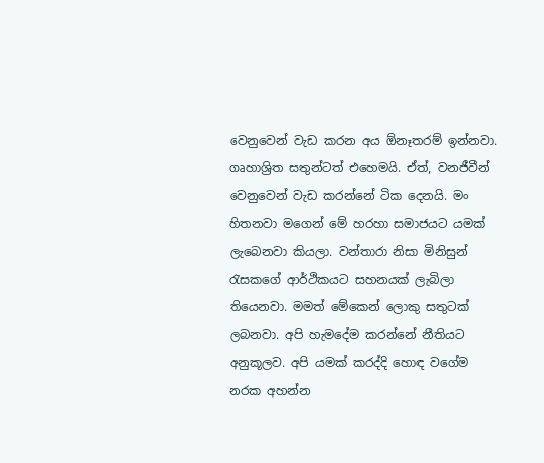වෙනුවෙන් වැඩ කරන අය ඕනෑතරම් ඉන්නවා. ගෘහාශ්‍රිත සතුන්ටත් එහෙමයි. ඒත්, වනජීවීන් වෙනුවෙන් වැඩ කරන්නේ ටික දෙනයි. මං හිතනවා මගෙන් මේ හරහා සමාජයට යමක් ලැබෙනවා කියලා. වන්තාරා නිසා මිනිසුන් රැසකගේ ආර්ථිකයට සහනයක් ලැබිලා තියෙනවා. මමත් මේකෙන් ලොකු සතුටක් ලබනවා. අපි හැමදේම කරන්නේ නීතියට අනුකූලව. අපි යමක් කරද්දි හොඳ වගේම නරක අහන්න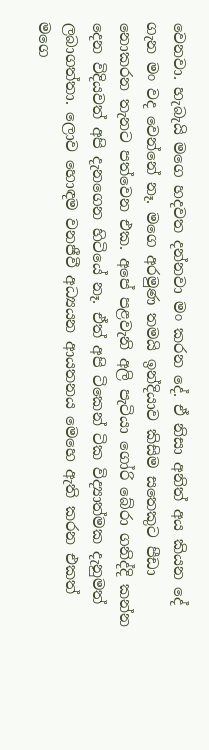වෙනවා. හැබැයි මගෙ හදවත දන්නවා මං කරන දේ. ඒ නිසා අනිත් අය කියන දේ ගැන මං වද වෙන්නේ නෑ. මගෙ අරමුණ තමයි ඉන්දියාව කිසිම සතෙකුට පීඩා නොකරන තැනට පත්වෙන එක. අපේ පළවැනි අලි පැටියා ගෝරි බේරා ගනිද්දි කන්න දෙන විදියවත් අපි දැනගෙන හිටියේ නෑ. ඒත් අපි ටිකෙන් ටික විද්‍යාත්මක දැනුමත් ලබාගත්තා. ලොව හොඳම වනජීවී අධ්‍යයන ආයතනය මෙහෙ ඇති කරන එකත් මගෙ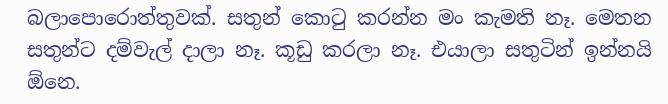බලාපොරොත්තුවක්. සතුන් කොටු කරන්න මං කැමති නෑ. මෙතන සතුන්ට දම්වැල් දාලා නෑ. කූඩු කරලා නෑ. එයාලා සතුටින් ඉන්නයි ඕනෙ.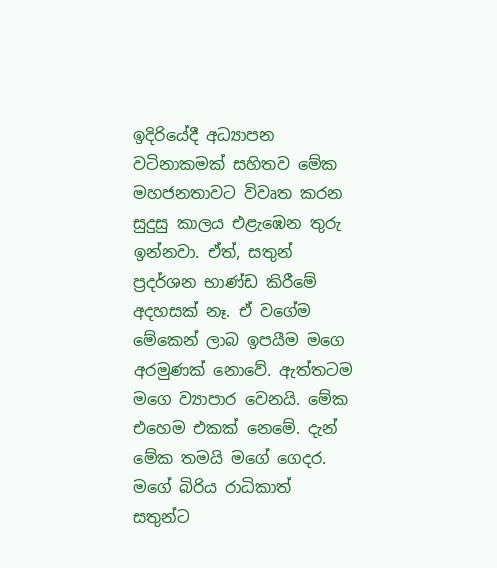ඉදිරියේදී අධ්‍යාපන වටිනාකමක් සහිතව මේක මහජනතාවට විවෘත කරන සුදුසු කාලය එළැඹෙන තුරු ඉන්නවා. ඒත්, සතුන් ප්‍රදර්ශන භාණ්ඩ කිරීමේ අදහසක් නෑ. ඒ වගේම මේකෙන් ලාබ ඉපයීම මගෙ අරමුණක් නොවේ. ඇත්තටම මගෙ ව්‍යාපාර වෙනයි. මේක එහෙම එකක් නෙමේ. දැන් මේක තමයි මගේ ගෙදර. මගේ බිරිය රාධිකාත් සතුන්ට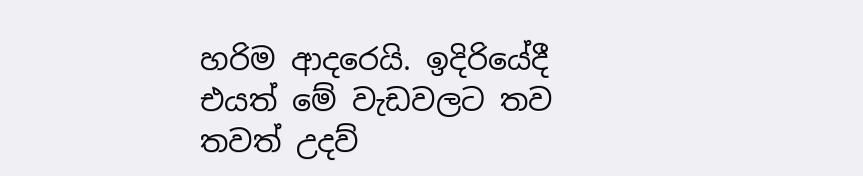හරිම ආදරෙයි. ඉදිරියේදී එයත් මේ වැඩවලට තව තවත් උදව්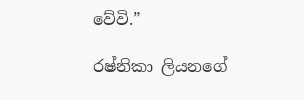වේවි.”

රෂ්නිකා ලියනගේ